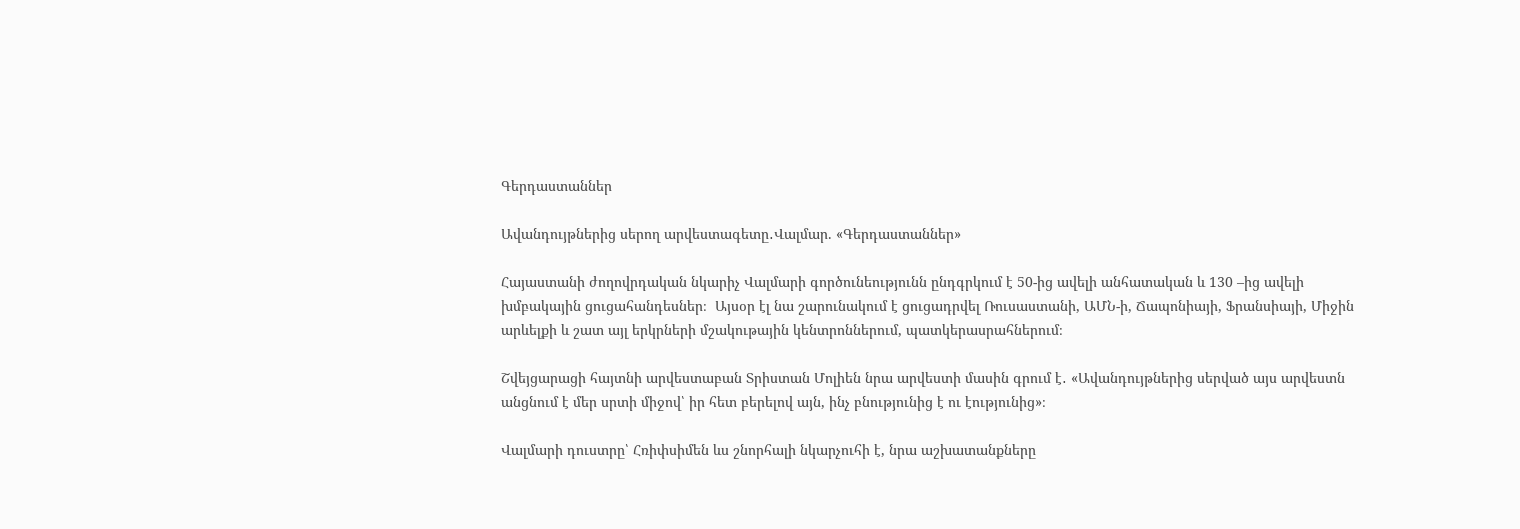Գերդաստաններ

Ավանդույթներից սերող արվեստագետը․Վալմար. «Գերդաստաններ»

Հայաստանի ժողովրդական նկարիչ Վալմարի գործունեությունն ընդգրկում է 50-ից ավելի անհատական և 130 –ից ավելի խմբակային ցուցահանդեսներ։  Այսօր էլ նա շարունակում է ցուցադրվել Ռուսաստանի, ԱՄՆ-ի, Ճապոնիայի, Ֆրանսիայի, Միջին արևելքի և շատ այլ երկրների մշակութային կենտրոններում, պատկերասրահներում։

Շվեյցարացի հայտնի արվեստաբան Տրիստան Մոլիեն նրա արվեստի մասին գրում է․ «Ավանդույթներից սերված այս արվեստն անցնում է մեր սրտի միջով՝ իր հետ բերելով այն, ինչ բնությունից է ու էությունից»։

Վալմարի դուստրը՝ Հռիփսիմեն ևս շնորհալի նկարչուհի է, նրա աշխատանքները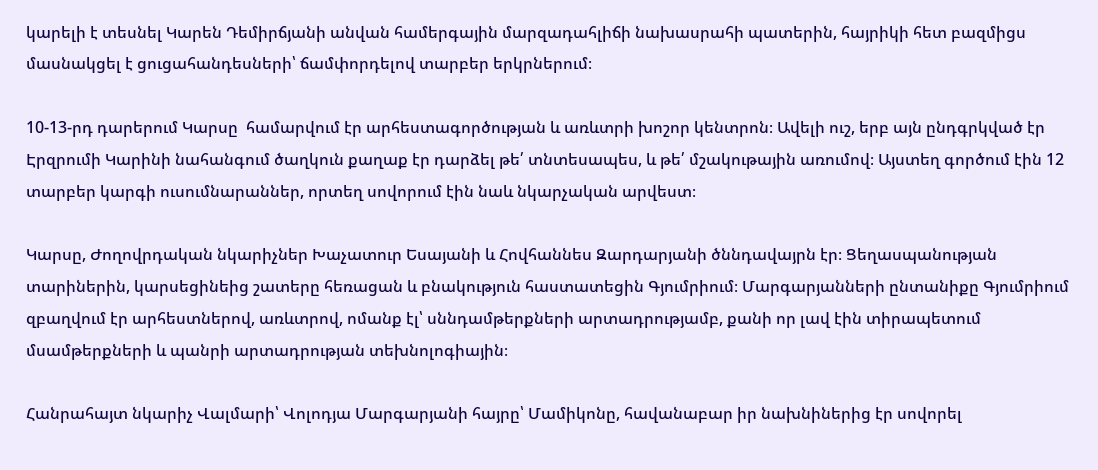կարելի է տեսնել Կարեն Դեմիրճյանի անվան համերգային մարզադահլիճի նախասրահի պատերին, հայրիկի հետ բազմիցս մասնակցել է ցուցահանդեսների՝ ճամփորդելով տարբեր երկրներում։

10-13-րդ դարերում Կարսը  համարվում էր արհեստագործության և առևտրի խոշոր կենտրոն։ Ավելի ուշ, երբ այն ընդգրկված էր Էրզրումի Կարինի նահանգում ծաղկուն քաղաք էր դարձել թե՛ տնտեսապես, և թե՛ մշակութային առումով։ Այստեղ գործում էին 12 տարբեր կարգի ուսումնարաններ, որտեղ սովորում էին նաև նկարչական արվեստ։

Կարսը, Ժողովրդական նկարիչներ Խաչատուր Եսայանի և Հովհաննես Զարդարյանի ծննդավայրն էր։ Ցեղասպանության տարիներին, կարսեցինեից շատերը հեռացան և բնակություն հաստատեցին Գյումրիում։ Մարգարյանների ընտանիքը Գյումրիում զբաղվում էր արհեստներով, առևտրով, ոմանք էլ՝ սննդամթերքների արտադրությամբ, քանի որ լավ էին տիրապետում մսամթերքների և պանրի արտադրության տեխնոլոգիային։

Հանրահայտ նկարիչ Վալմարի՝ Վոլոդյա Մարգարյանի հայրը՝ Մամիկոնը, հավանաբար իր նախնիներից էր սովորել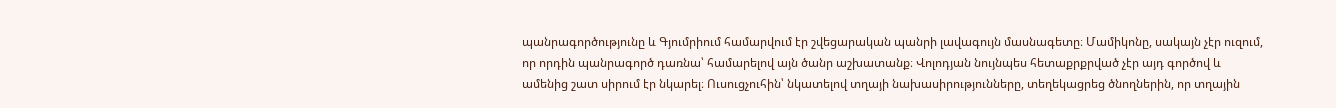պանրագործությունը և Գյումրիում համարվում էր շվեցարական պանրի լավագույն մասնագետը։ Մամիկոնը, սակայն չէր ուզում, որ որդին պանրագործ դառնա՝ համարելով այն ծանր աշխատանք։ Վոլոդյան նույնպես հետաքրքրված չէր այդ գործով և ամենից շատ սիրում էր նկարել։ Ուսուցչուհին՝ նկատելով տղայի նախասիրությունները, տեղեկացրեց ծնողներին, որ տղային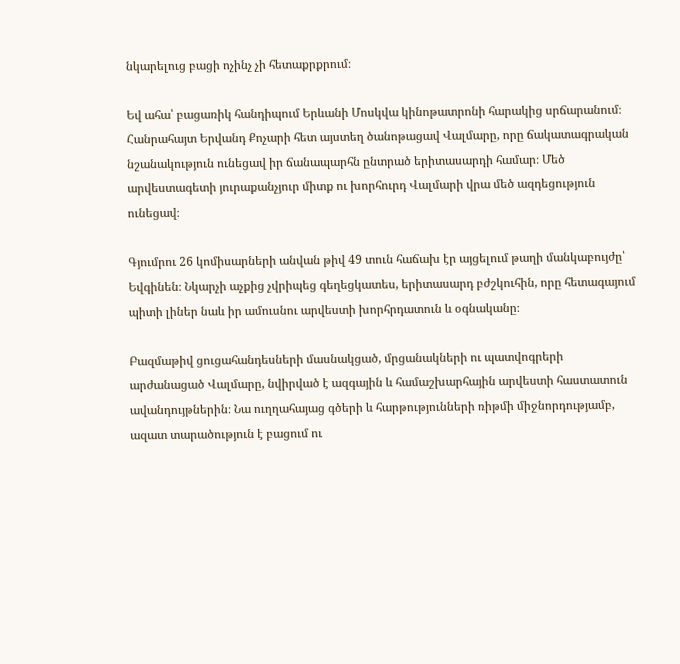նկարելուց բացի ոչինչ չի հետաքրքրում։

Եվ ահա՝ բացառիկ հանդիպում Երևանի Մոսկվա կինոթատրոնի հարակից սրճարանում։ Հանրահայտ Երվանդ Քոչարի հետ այստեղ ծանոթացավ Վալմարը, որը ճակատագրական նշանակություն ունեցավ իր ճանապարհն ընտրած երիտասարդի համար։ Մեծ արվեստագետի յուրաքանչյուր միտք ու խորհուրդ Վալմարի վրա մեծ ազդեցություն ունեցավ։

Գյումրու 26 կոմիսարների անվան թիվ 49 տուն հաճախ էր այցելում թաղի մանկաբույժը՝ Եվգինեն։ Նկարչի աչքից չվրիպեց գեղեցկատես, երիտասարդ բժշկուհին, որը հետագայում պիտի լիներ նաև իր ամուսնու արվեստի խորհրդատուն և օգնականը։

Բազմաթիվ ցուցահանդեսների մասնակցած, մրցանակների ու պատվոգրերի արժանացած Վալմարը, նվիրված է ազգային և համաշխարհային արվեստի հաստատուն ավանդույթներին։ Նա ուղղահայաց գծերի և հարթությունների ռիթմի միջնորդությամբ, ազատ տարածություն է բացում ու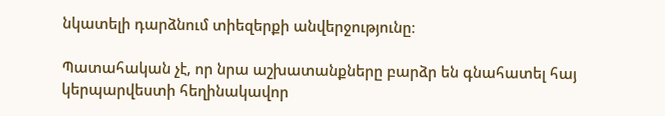նկատելի դարձնում տիեզերքի անվերջությունը։

Պատահական չէ, որ նրա աշխատանքները բարձր են գնահատել հայ կերպարվեստի հեղինակավոր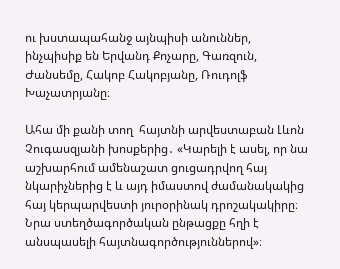ու խստապահանջ այնպիսի անուններ, ինչպիսիք են Երվանդ Քոչարը, Գառզուն, Ժանսեմը, Հակոբ Հակոբյանը, Ռուդոլֆ Խաչատրյանը։

Ահա մի քանի տող  հայտնի արվեստաբան Լևոն  Չուգասզյանի խոսքերից․ «Կարելի է ասել, որ նա աշխարհում ամենաշատ ցուցադրվող հայ նկարիչներից է և այդ իմաստով ժամանակակից հայ կերպարվեստի յուրօրինակ դրոշակակիրը։ Նրա ստեղծագործական ընթացքը հղի է անսպասելի հայտնագործություններով»։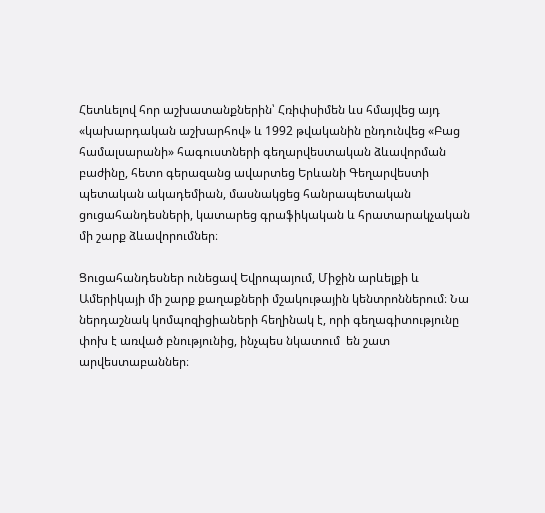Հետևելով հոր աշխատանքներին՝ Հռիփսիմեն ևս հմայվեց այդ «կախարդական աշխարհով» և 1992 թվականին ընդունվեց «Բաց համալսարանի» հագուստների գեղարվեստական ձևավորման բաժինը, հետո գերազանց ավարտեց Երևանի Գեղարվեստի պետական ակադեմիան, մասնակցեց հանրապետական ցուցահանդեսների, կատարեց գրաֆիկական և հրատարակչական մի շարք ձևավորումներ։

Ցուցահանդեսներ ունեցավ Եվրոպայում, Միջին արևելքի և Ամերիկայի մի շարք քաղաքների մշակութային կենտրոններում։ Նա ներդաշնակ կոմպոզիցիաների հեղինակ է, որի գեղագիտությունը փոխ է առված բնությունից, ինչպես նկատում  են շատ արվեստաբաններ։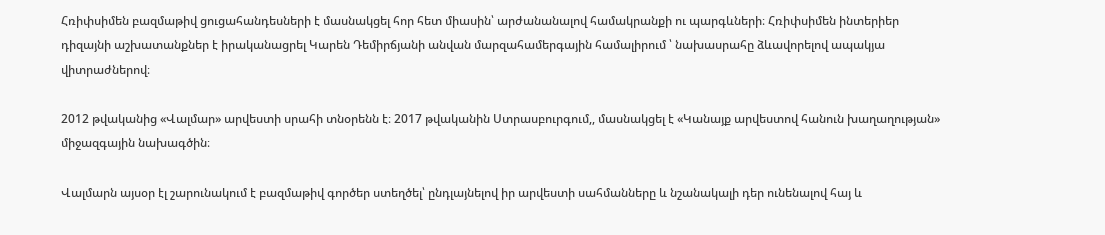Հռիփսիմեն բազմաթիվ ցուցահանդեսների է մասնակցել հոր հետ միասին՝ արժանանալով համակրանքի ու պարգևների։ Հռիփսիմեն ինտերիեր դիզայնի աշխատանքներ է իրականացրել Կարեն Դեմիրճյանի անվան մարզահամերգային համալիրում ՝ նախասրահը ձևավորելով ապակյա վիտրաժներով։

2012 թվականից «Վալմար» արվեստի սրահի տնօրենն է։ 2017 թվականին Ստրասբուրգում,, մասնակցել է «Կանայք արվեստով հանուն խաղաղության» միջազգային նախագծին։

Վալմարն այսօր էլ շարունակում է բազմաթիվ գործեր ստեղծել՝ ընդլայնելով իր արվեստի սահմանները և նշանակալի դեր ունենալով հայ և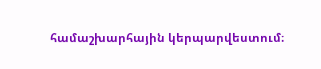համաշխարհային կերպարվեստում։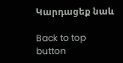Կարդացեք նաև

Back to top button